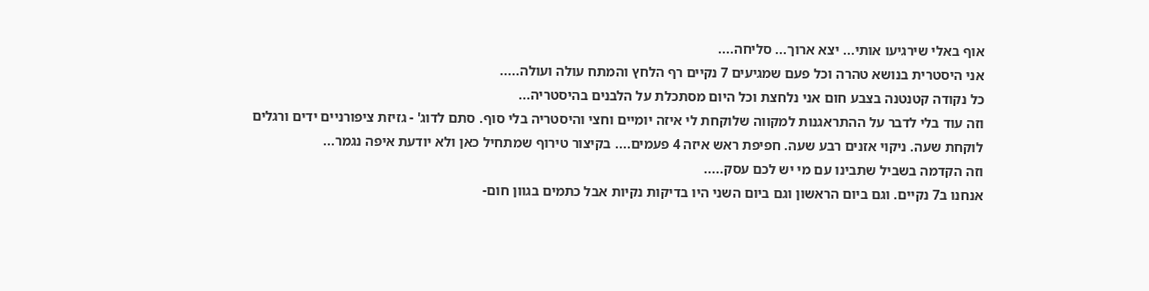אוף באלי שירגיעו אותי... יצא ארוך... סליחה....
אני היסטרית בנושא טהרה וכל פעם שמגיעים 7 נקיים רף הלחץ והמתח עולה ועולה.....
כל נקודה קטנטנה בצבע חום אני נלחצת וכל היום מסתכלת על הלבנים בהיסטריה...
וזה עוד בלי לדבר על ההתראגנות למקווה שלוקחת לי איזה יומיים וחצי והיסטריה בלי סוף. סתם לדוג' - גזיזת ציפורניים ידים ורגלים לוקחת שעה. ניקוי אזנים רבע שעה. חפיפת ראש איזה 4 פעמים.... בקיצור טירוף שמתחיל כאן ולא יודעת איפה נגמר...
וזה הקדמה בשביל שתבינו עם מי יש לכם עסק.....
אנחנו ב7 נקיים. וגם ביום הראשון וגם ביום השני היו בדיקות נקיות אבל כתמים בגוון חום-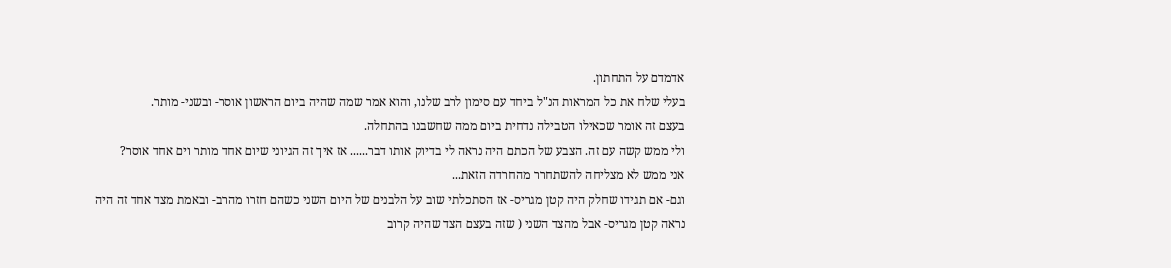אדמדם על התחתון.
בעלי שלח את כל המראות הנ"ל ביחד עם סימון לרב שלנו, והוא אמר שמה שהיה ביום הראשון אוסר- ובשני- מותר.
בעצם זה אומר שכאילו הטבילה נדחית ביום ממה שחשבנו בהתחלה.
ולי ממש קשה עם זה. הצבע של הכתם היה נראה לי בדיוק אותו דבר...... אז איך זה הגיוני שיום אחד מותר וים אחד אוסר?
אני ממש לא מצליחה להשתחרר מהחרדה הזאת...
וגם- אם תגידו שחלק היה קטן מגריס- אז הסתכלתי שוב על הלבנים של היום השני כשהם חזרו מהרב- ובאמת מצד אחד זה היה נראה קטן מגריס- אבל מהצד השני ( שזה בעצם הצד שהיה קרוב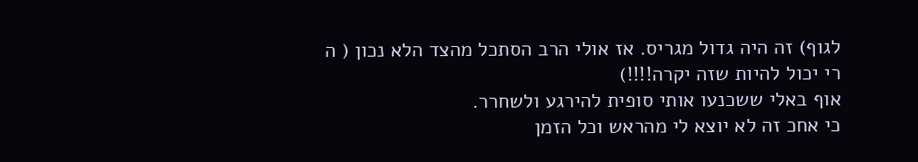לגוף) זה היה גדול מגריס. אז אולי הרב הסתכל מהצד הלא נכון ( ה
רי יכול להיות שזה יקרה!!!!)
אוף באלי ששכנעו אותי סופית להירגע ולשחרר.
כי אחכ זה לא יוצא לי מהראש וכל הזמן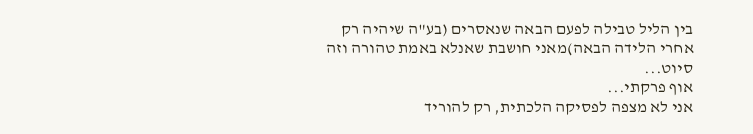בין הליל טבילה לפעם הבאה שנאסרים (בע"ה שיהיה רק אחרי הלידה הבאה)מאני חושבת שאנלא באמת טהורה וזה סיוט...
אוף פרקתי...
אני לא מצפה לפסיקה הלכתית, רק להוריד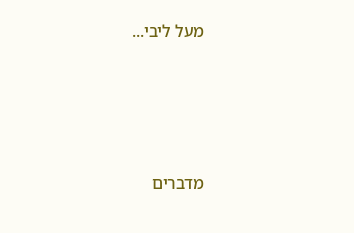מעל ליבי...




מדברים